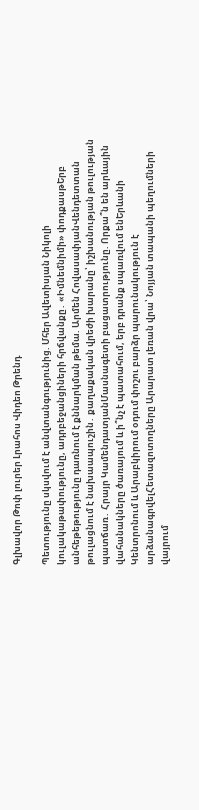Գլխավոր Թոփ լուրեր Լրահոս Վիդեո Թրենդ

Պետությունը սկսվում է անվտանգությունից. Մհեր Ավետիսյան Նիկոլի կուլակաթափությունը, ադրբեջանցիների հրճվանքը․ «Իմնեմնիմի» փոդքասթԵրբ անհեթեթությունը դառնում է քննարկման թեմա. Արմեն ՀովասափյանՎենդետտան թուլացնում է նախաապուշին․ քաղաքական վրեժի խարանը՝ իշխանության թուլության պատճառ․ Հրայր ԿամենդատյանՄասնագետի բացատրությունը. Որքա՞ն են արևային վահանակները ծառայում և ի՞նչ է պատահում, երբ դրանք սպառվում ենԵրևանի Կենտրոնում և Արաբկիրում օդում փոշու բարձր պարունակություն է արձանագրվելՀետազոտողները Արարատ լեռան վրա՝ Նոյյան տապանի պեղումների վայրում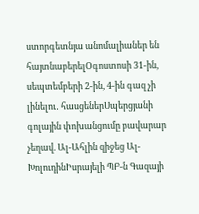ստորգետնյա անոմալիաներ են հայտնաբերելՕգոստոսի 31-ին, սեպտեմբերի 2-ին, 4-ին գազ չի լինելու․ հասցեներՍպերցյանի գոլային փոխանցումը բավարար չեղավ. Ալ-Ահլին զիջեց Ալ-ԽոլուդինԻսրայելի ՊԲ-ն Գազայի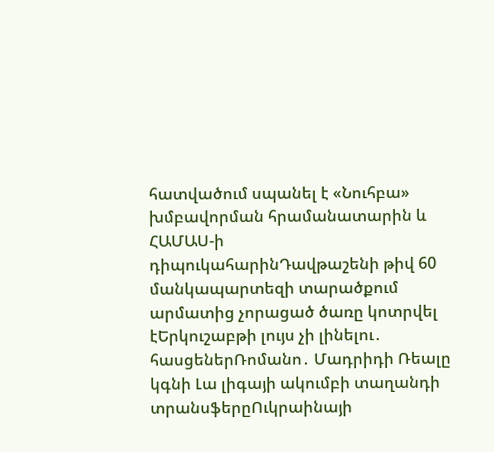հատվածում սպանել է «Նուհբա» խմբավորման հրամանատարին և ՀԱՄԱՍ-ի դիպուկահարինԴավթաշենի թիվ 60 մանկապարտեզի տարածքում արմատից չորացած ծառը կոտրվել էԵրկուշաբթի լույս չի լինելու․ հասցեներՌոմանո․ Մադրիդի Ռեալը կգնի Լա լիգայի ակումբի տաղանդի տրանսֆերըՈւկրաինայի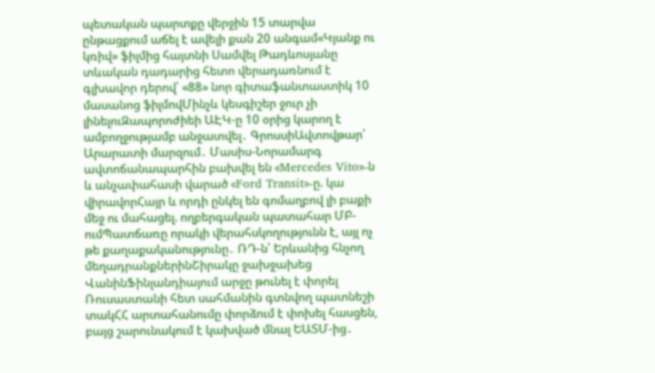պետական պարտքը վերջին 15 տարվա ընթացքում աճել է ավելի քան 20 անգամ«Կյանք ու կռիվ» ֆիլմից հայտնի Սամվել Թադևոսյանը տևական դադարից հետո վերադառնում է գլխավոր դերով՝ «88» նոր գիտաֆանտաստիկ 10 մասանոց ֆիլմովՄինչև կեսգիշեր ջուր չի լինելուԶապորոժիեի ԱԷԿ-ը 10 օրից կարող է ամբողջությամբ անջատվել․ ԳրոսսիԱվտովթար՝ Արարատի մարզում․ Մասիս-Նորամարգ ավտոճանապարհին բախվել են «Mercedes Vito»-ն և անչափահասի վարած «Ford Transit»-ը. կա վիրավորՀայր և որդի ընկել են գոմաղբով լի բաքի մեջ ու մահացել. ողբերգական պատահար ՄԲ-ումՊատճառը որակի վերահսկողությունն է, այլ ոչ թե քաղաքականությունը․ ՌԴ-ն՝ Երևանից հնչող մեղադրանքներինՇիրակը ջախջախեց ՎանինՖինլանդիայում արջը թունել է փորել Ռուսաստանի հետ սահմանին գտնվող պատնեշի տակՀՀ արտահանումը փորձում է փոխել հասցեն, բայց շարունակում է կախված մնալ ԵԱՏՄ-ից․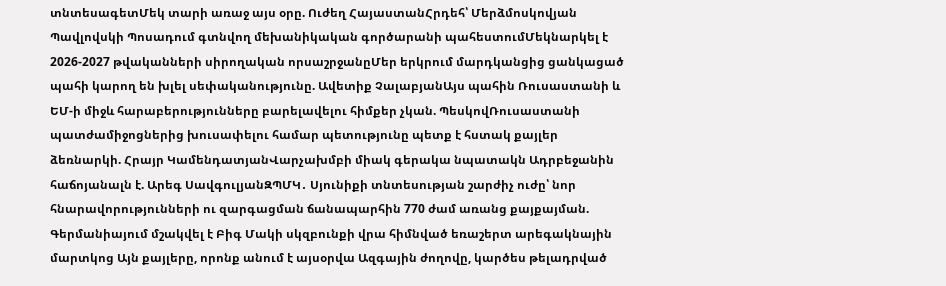տնտեսագետՄեկ տարի առաջ այս օրը. Ուժեղ ՀայաստանՀրդեհ՝ Մերձմոսկովյան Պավլովսկի Պոսադում գտնվող մեխանիկական գործարանի պահեստումՄեկնարկել է 2026-2027 թվականների սիրողական որսաշրջանըՄեր երկրում մարդկանցից ցանկացած պահի կարող են խլել սեփականությունը. Ավետիք ՉալաբյանԱյս պահին Ռուսաստանի և ԵՄ-ի միջև հարաբերությունները բարելավելու հիմքեր չկան. ՊեսկովՌուսաստանի պատժամիջոցներից խուսափելու համար պետությունը պետք է հստակ քայլեր ձեռնարկի. Հրայր ԿամենդատյանՎարչախմբի միակ գերակա նպատակն Ադրբեջանին հաճոյանալն է. Արեգ ՍավգուլյանԶՊՄԿ․ Սյունիքի տնտեսության շարժիչ ուժը՝ նոր հնարավորությունների ու զարգացման ճանապարհին 770 ժամ առանց քայքայման. Գերմանիայում մշակվել է Բիգ Մակի սկզբունքի վրա հիմնված եռաշերտ արեգակնային մարտկոց Այն քայլերը, որոնք անում է այսօրվա Ազգային ժողովը, կարծես թելադրված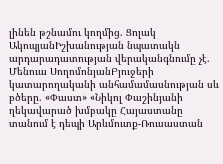լինեն թշնամու կողմից. Ցոլակ ԱկոպյանԻշխանության նպատակն արդարադատության վերականգնումը չէ. Մենուա ՍողոմոնյանԲյուջերի կատարողականի անհամամասնության սև բծերը. «Փաստ» «Նիկոլ Փաշինյանի ղեկավարած խմբակը Հայաստանը տանում է դեպի Արևմուտք-Ռուսաստան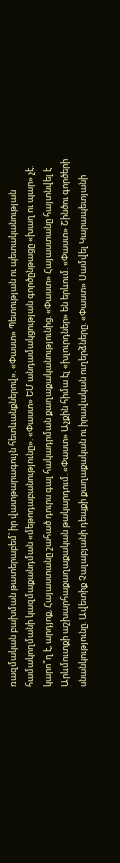ռազմական բախման թատերաբեմ՝ իր վատթարագույն հետևանքներով». «Փաստ» Պետության ու պետականության համակողմանի կազմաքանդման «մեթոդաբանությունը». «Փաստ» ԵՄ անդամակցության գործընթացը «խաղ ու պար» չէ. կարո՞ղ է, արդյոք, Հայաստանը շահած դուրս գալ հակադրման քաղաքականությունից. «Փաստ» Հայաստանը հայտնվել է Արևմուտքի աշխարհաքաղաքական թակարդում. «Փաստ» Աչքին հիմա էլ «խլուրդներ» են երևում. «Փաստ» Շինծու գործերի սնանկությունը. Ավետիք Չալաբյանի դեպքի քաղաքական ու իրավական ուղերձները. «Փաստ» Սամվել Կարապետյանի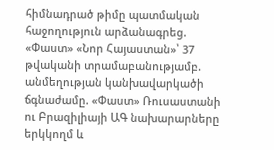հիմնադրած թիմը պատմական հաջողություն արձանագրեց. «Փաստ» «Նոր Հայաստան»՝ 37 թվականի տրամաբանությամբ. անմեղության կանխավարկածի ճգնաժամը. «Փաստ» Ռուսաստանի ու Բրազիլիայի ԱԳ նախարարները երկկողմ և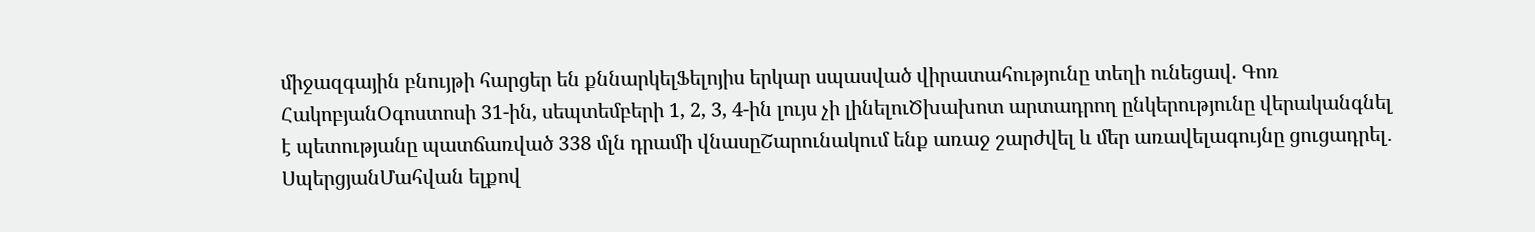միջազգային բնույթի հարցեր են քննարկելՖելոյիս երկար սպասված վիրատահությունը տեղի ունեցավ. Գոռ ՀակոբյանՕգոստոսի 31-ին, սեպտեմբերի 1, 2, 3, 4-ին լույս չի լինելուԾխախոտ արտադրող ընկերությունը վերականգնել է պետությանը պատճառված 338 մլն դրամի վնասըՇարունակում ենք առաջ շարժվել և մեր առավելագույնը ցուցադրել․ ՍպերցյանՄահվան ելքով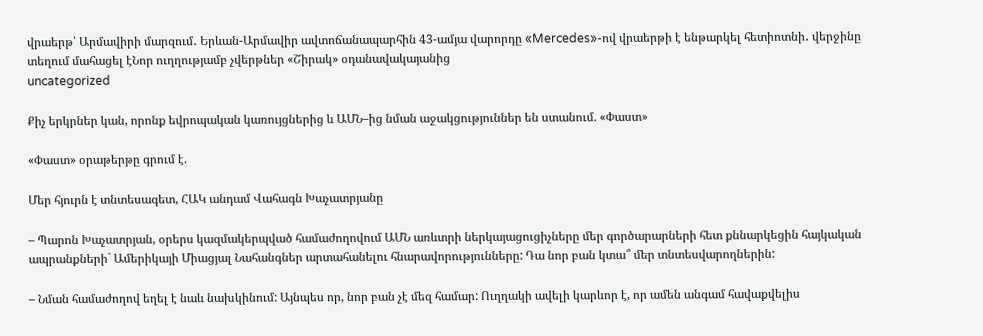վրաերթ՝ Արմավիրի մարզում․ Երևան-Արմավիր ավտոճանապարհին 43-ամյա վարորդը «Mercedes»-ով վրաերթի է ենթարկել հետիոտնի․ վերջինը տեղում մահացել էՆոր ուղղությամբ չվերթներ «Շիրակ» օդանավակայանից
uncategorized

Քիչ երկրներ կան, որոնք եվրոպական կառույցներից և ԱՄՆ–ից նման աջակցություններ են ստանում. «Փաստ»

«Փաստ» օրաթերթը գրում է.

Մեր հյուրն է տնտեսագետ, ՀԱԿ անդամ Վահագն Խաչատրյանը

– Պարոն Խաչատրյան, օրերս կազմակերպված համաժողովում ԱՄՆ առևտրի ներկայացուցիչները մեր գործարարների հետ քննարկեցին հայկական ապրանքների` Ամերիկայի Միացյալ Նահանգներ արտահանելու հնարավորությունները: Դա նոր բան կտա՞ մեր տնտեսվարողներին:

– Նման համաժողով եղել է նաև նախկինում: Այնպես որ, նոր բան չէ մեզ համար: Ուղղակի ավելի կարևոր է, որ ամեն անգամ հավաքվելիս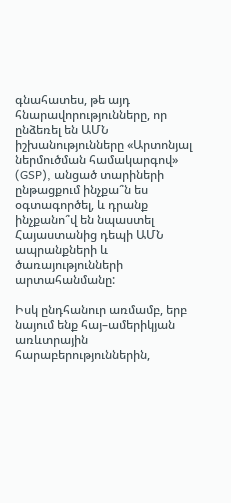գնահատես, թե այդ հնարավորությունները, որ ընձեռել են ԱՄՆ իշխանությունները «Արտոնյալ ներմուծման համակարգով» (GSP), անցած տարիների ընթացքում ինչքա՞ն ես օգտագործել, և դրանք ինչքանո՞վ են նպաստել Հայաստանից դեպի ԱՄՆ ապրանքների և ծառայությունների արտահանմանը:

Իսկ ընդհանուր առմամբ, երբ նայում ենք հայ–ամերիկյան առևտրային հարաբերություններին,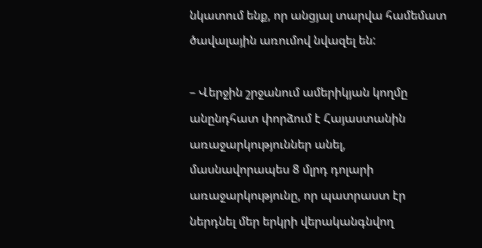նկատում ենք, որ անցյալ տարվա համեմատ ծավալային առումով նվազել են:

– Վերջին շրջանում ամերիկյան կողմը անընդհատ փորձում է Հայաստանին առաջարկություններ անել, մասնավորապես 8 մլրդ դոլարի առաջարկությունը, որ պատրաստ էր ներդնել մեր երկրի վերականգնվող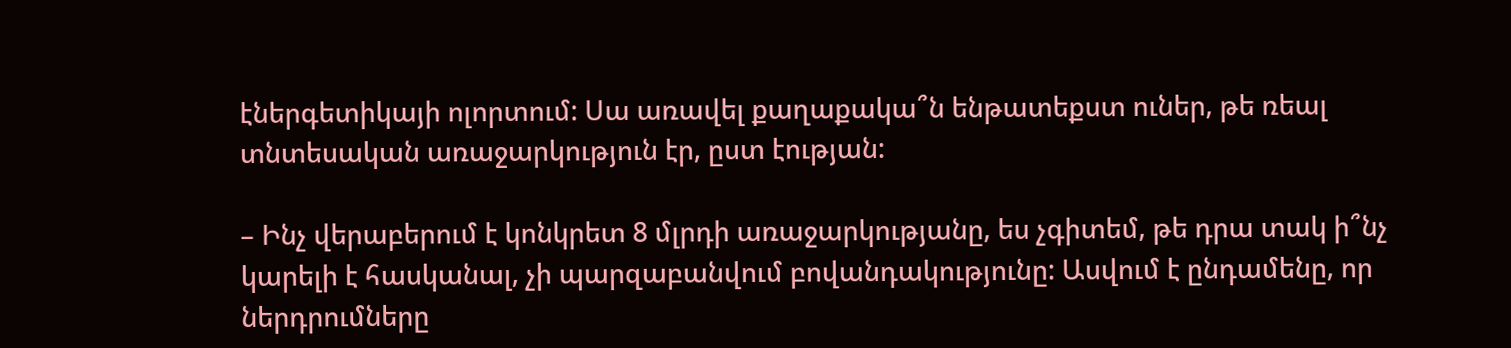էներգետիկայի ոլորտում: Սա առավել քաղաքակա՞ն ենթատեքստ ուներ, թե ռեալ տնտեսական առաջարկություն էր, ըստ էության:

– Ինչ վերաբերում է կոնկրետ 8 մլրդի առաջարկությանը, ես չգիտեմ, թե դրա տակ ի՞նչ կարելի է հասկանալ, չի պարզաբանվում բովանդակությունը: Ասվում է ընդամենը, որ ներդրումները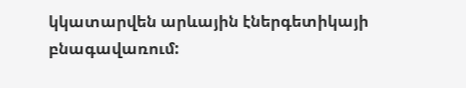կկատարվեն արևային էներգետիկայի բնագավառում: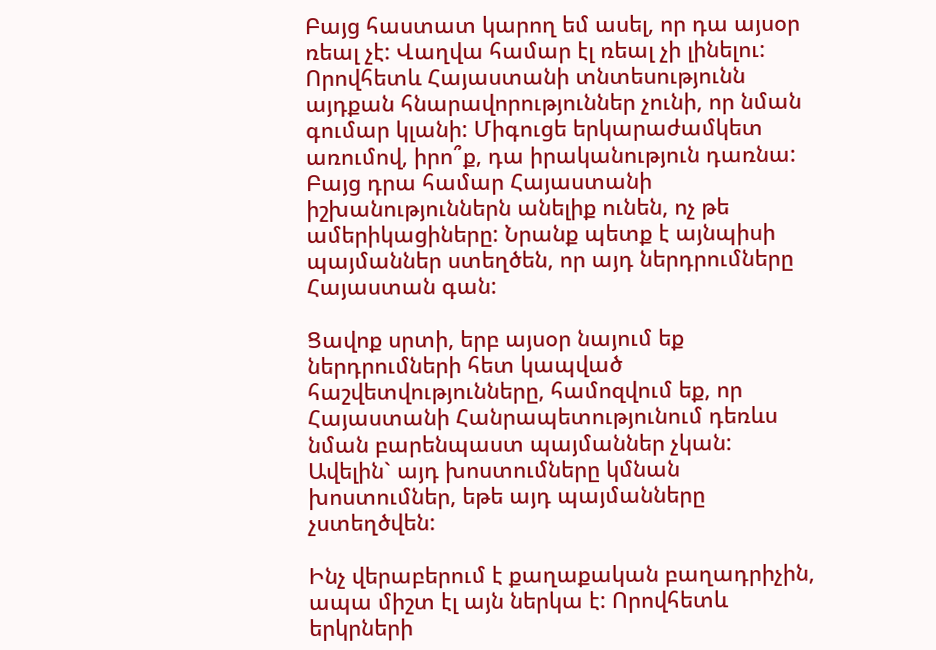Բայց հաստատ կարող եմ ասել, որ դա այսօր ռեալ չէ: Վաղվա համար էլ ռեալ չի լինելու: Որովհետև Հայաստանի տնտեսությունն այդքան հնարավորություններ չունի, որ նման գումար կլանի: Միգուցե երկարաժամկետ առումով, իրո՞ք, դա իրականություն դառնա: Բայց դրա համար Հայաստանի իշխանություններն անելիք ունեն, ոչ թե ամերիկացիները: Նրանք պետք է այնպիսի պայմաններ ստեղծեն, որ այդ ներդրումները Հայաստան գան:

Ցավոք սրտի, երբ այսօր նայում եք ներդրումների հետ կապված հաշվետվությունները, համոզվում եք, որ Հայաստանի Հանրապետությունում դեռևս նման բարենպաստ պայմաններ չկան: Ավելին` այդ խոստումները կմնան խոստումներ, եթե այդ պայմանները չստեղծվեն:

Ինչ վերաբերում է քաղաքական բաղադրիչին, ապա միշտ էլ այն ներկա է: Որովհետև երկրների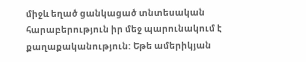միջև եղած ցանկացած տնտեսական հարաբերություն իր մեջ պարունակում է քաղաքականություն: Եթե ամերիկյան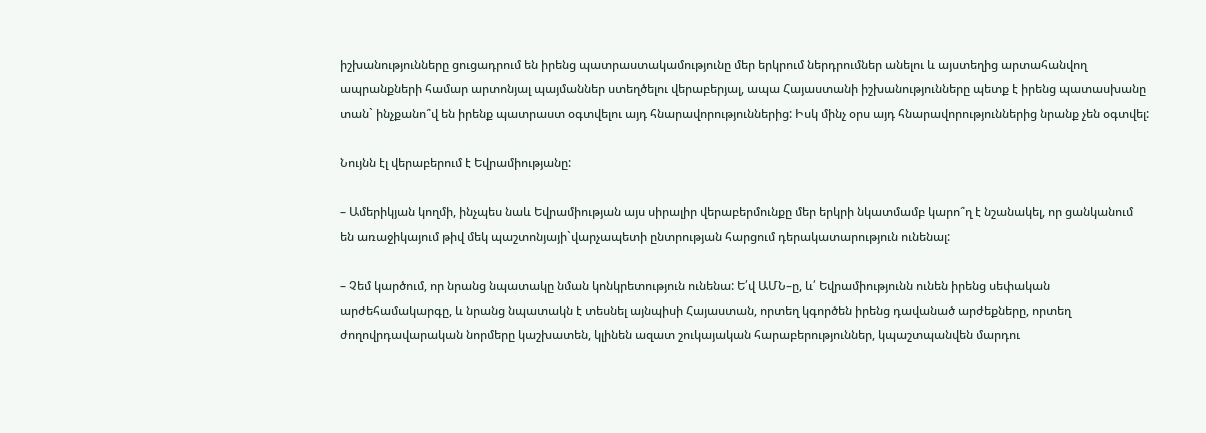իշխանությունները ցուցադրում են իրենց պատրաստակամությունը մեր երկրում ներդրումներ անելու և այստեղից արտահանվող ապրանքների համար արտոնյալ պայմաններ ստեղծելու վերաբերյալ, ապա Հայաստանի իշխանությունները պետք է իրենց պատասխանը տան` ինչքանո՞վ են իրենք պատրաստ օգտվելու այդ հնարավորություններից: Իսկ մինչ օրս այդ հնարավորություններից նրանք չեն օգտվել:

Նույնն էլ վերաբերում է Եվրամիությանը:

– Ամերիկյան կողմի, ինչպես նաև Եվրամիության այս սիրալիր վերաբերմունքը մեր երկրի նկատմամբ կարո՞ղ է նշանակել, որ ցանկանում են առաջիկայում թիվ մեկ պաշտոնյայի`վարչապետի ընտրության հարցում դերակատարություն ունենալ:

– Չեմ կարծում, որ նրանց նպատակը նման կոնկրետություն ունենա: Ե՛վ ԱՄՆ–ը, և՛ Եվրամիությունն ունեն իրենց սեփական արժեհամակարգը, և նրանց նպատակն է տեսնել այնպիսի Հայաստան, որտեղ կգործեն իրենց դավանած արժեքները, որտեղ ժողովրդավարական նորմերը կաշխատեն, կլինեն ազատ շուկայական հարաբերություններ, կպաշտպանվեն մարդու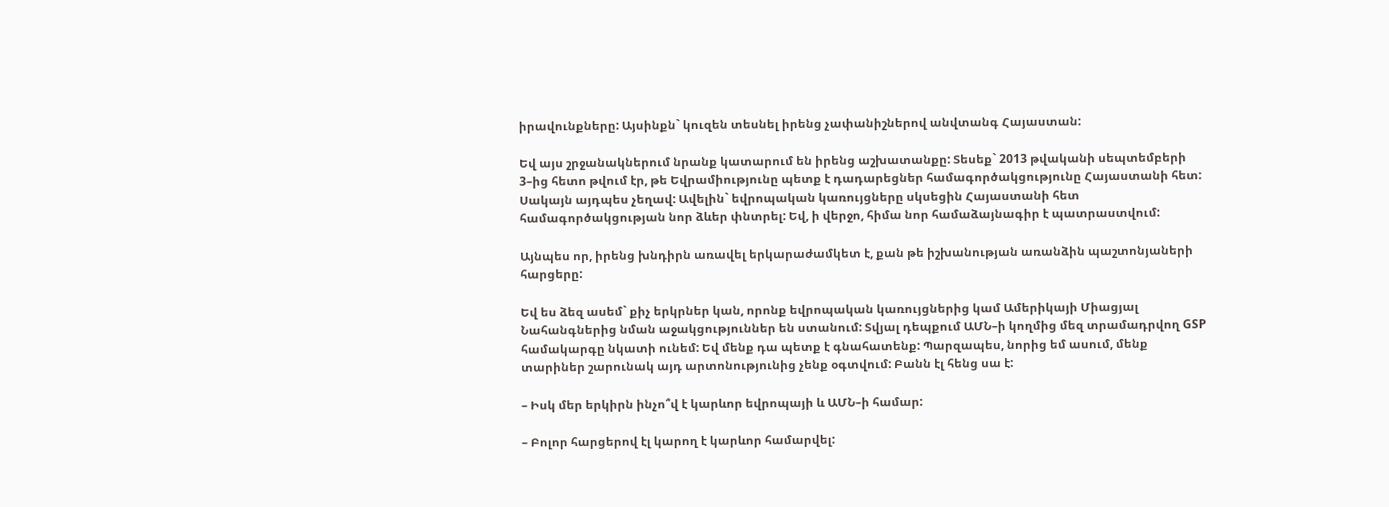իրավունքները: Այսինքն` կուզեն տեսնել իրենց չափանիշներով անվտանգ Հայաստան:

Եվ այս շրջանակներում նրանք կատարում են իրենց աշխատանքը: Տեսեք` 2013 թվականի սեպտեմբերի 3–ից հետո թվում էր, թե Եվրամիությունը պետք է դադարեցներ համագործակցությունը Հայաստանի հետ: Սակայն այդպես չեղավ: Ավելին` եվրոպական կառույցները սկսեցին Հայաստանի հետ համագործակցության նոր ձևեր փնտրել: Եվ, ի վերջո, հիմա նոր համաձայնագիր է պատրաստվում:

Այնպես որ, իրենց խնդիրն առավել երկարաժամկետ է, քան թե իշխանության առանձին պաշտոնյաների հարցերը:

Եվ ես ձեզ ասեմ` քիչ երկրներ կան, որոնք եվրոպական կառույցներից կամ Ամերիկայի Միացյալ Նահանգներից նման աջակցություններ են ստանում: Տվյալ դեպքում ԱՄՆ–ի կողմից մեզ տրամադրվող GSP համակարգը նկատի ունեմ: Եվ մենք դա պետք է գնահատենք: Պարզապես, նորից եմ ասում, մենք տարիներ շարունակ այդ արտոնությունից չենք օգտվում: Բանն էլ հենց սա է:

– Իսկ մեր երկիրն ինչո՞վ է կարևոր եվրոպայի և ԱՄՆ–ի համար:

– Բոլոր հարցերով էլ կարող է կարևոր համարվել: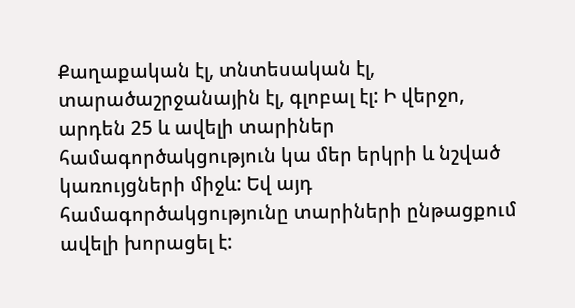Քաղաքական էլ, տնտեսական էլ, տարածաշրջանային էլ, գլոբալ էլ: Ի վերջո, արդեն 25 և ավելի տարիներ համագործակցություն կա մեր երկրի և նշված կառույցների միջև: Եվ այդ համագործակցությունը տարիների ընթացքում ավելի խորացել է: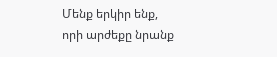Մենք երկիր ենք, որի արժեքը նրանք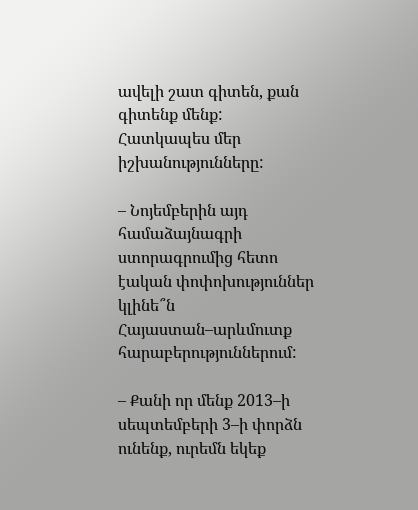ավելի շատ գիտեն, քան գիտենք մենք: Հատկապես մեր իշխանությունները:

– Նոյեմբերին այդ համաձայնագրի ստորագրումից հետո էական փոփոխություններ կլինե՞ն Հայաստան–արևմուտք հարաբերություններում:

– Քանի որ մենք 2013–ի սեպտեմբերի 3–ի փորձն ունենք, ուրեմն եկեք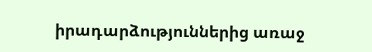իրադարձություններից առաջ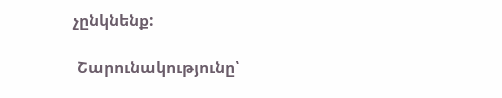չընկնենք:

 Շարունակությունը՝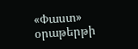«Փաստ» օրաթերթի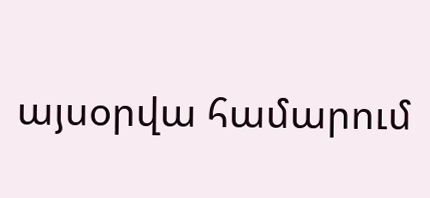այսօրվա համարում